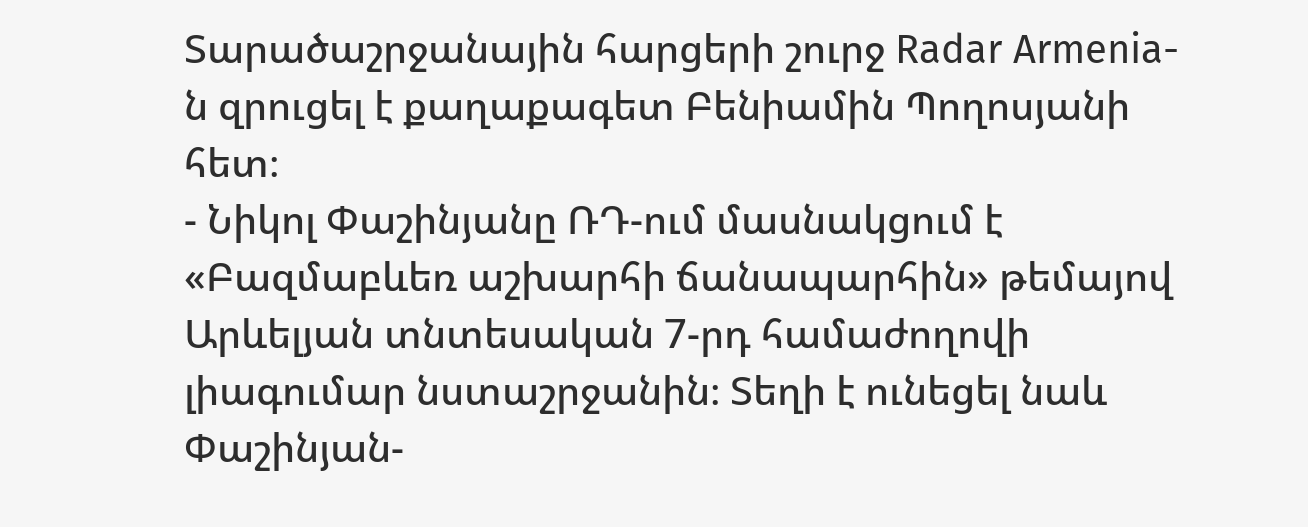Տարածաշրջանային հարցերի շուրջ Radar Armenia-ն զրուցել է քաղաքագետ Բենիամին Պողոսյանի հետ։
- Նիկոլ Փաշինյանը ՌԴ-ում մասնակցում է «Բազմաբևեռ աշխարհի ճանապարհին» թեմայով Արևելյան տնտեսական 7-րդ համաժողովի լիագումար նստաշրջանին։ Տեղի է ունեցել նաև Փաշինյան-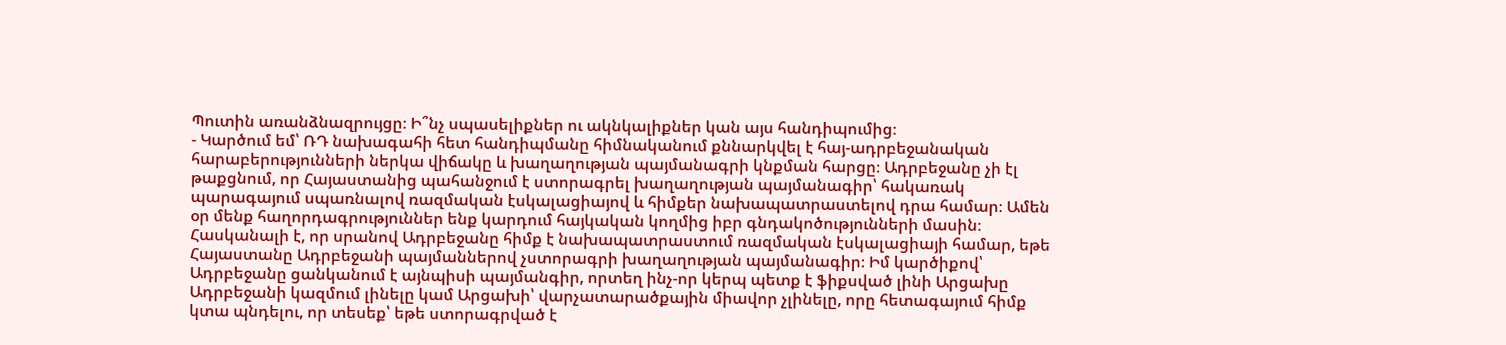Պուտին առանձնազրույցը։ Ի՞նչ սպասելիքներ ու ակնկալիքներ կան այս հանդիպումից։
- Կարծում եմ՝ ՌԴ նախագահի հետ հանդիպմանը հիմնականում քննարկվել է հայ-ադրբեջանական հարաբերությունների ներկա վիճակը և խաղաղության պայմանագրի կնքման հարցը։ Ադրբեջանը չի էլ թաքցնում, որ Հայաստանից պահանջում է ստորագրել խաղաղության պայմանագիր՝ հակառակ պարագայում սպառնալով ռազմական էսկալացիայով և հիմքեր նախապատրաստելով դրա համար։ Ամեն օր մենք հաղորդագրություններ ենք կարդում հայկական կողմից իբր գնդակոծությունների մասին։ Հասկանալի է, որ սրանով Ադրբեջանը հիմք է նախապատրաստում ռազմական էսկալացիայի համար, եթե Հայաստանը Ադրբեջանի պայմաններով չստորագրի խաղաղության պայմանագիր։ Իմ կարծիքով՝ Ադրբեջանը ցանկանում է այնպիսի պայմանգիր, որտեղ ինչ-որ կերպ պետք է ֆիքսված լինի Արցախը Ադրբեջանի կազմում լինելը կամ Արցախի՝ վարչատարածքային միավոր չլինելը, որը հետագայում հիմք կտա պնդելու, որ տեսեք՝ եթե ստորագրված է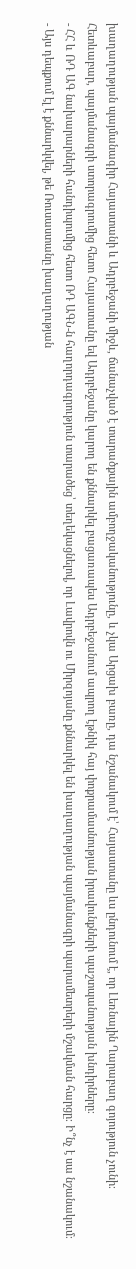խաղաղության պայմանագիր Հայաստանի և Ադրբեջանի միջև, ճանաչված է տարածքային ամբողջականությունը, և չկա Արցախ բառը, դա նշանակում է՝ Հայաստանը ևս ընդունում է, որ Լեռնային Ղարաբաղ գոյություն չունի։ Հետևաբար, պայմանագրի ստորագրումից հետո Հայաստանը եվ Ադրբեջանը կարող են քննարկել բացառապես Ադրբեջանում ապրող էթնիկ հայ փոքրամասնության իրավունքների պաշտպանության խնդիրները։
- ՀՀ և ՌԴ ԱԳ նախարարների հանդիպումից հետո ՌԴ ԱԳՆ-ն հաղորդագրություն տարածեց՝ տեղեկացնելով, որ Լավրովն ու Միրզոյանը քննարկել են խաղաղության պայմանագրի պարամետրերի մշակման հարցը։ Ի՞նչ է սա նշանակում։
- Այս դեպքում էլ է քննարկվել, թե Ռուսաստանը խաղաղության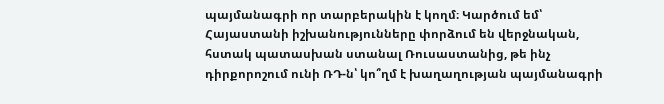պայմանագրի որ տարբերակին է կողմ։ Կարծում եմ՝ Հայաստանի իշխանությունները փորձում են վերջնական, հստակ պատասխան ստանալ Ռուսաստանից, թե ինչ դիրքորոշում ունի ՌԴ-ն՝ կո՞ղմ է խաղաղության պայմանագրի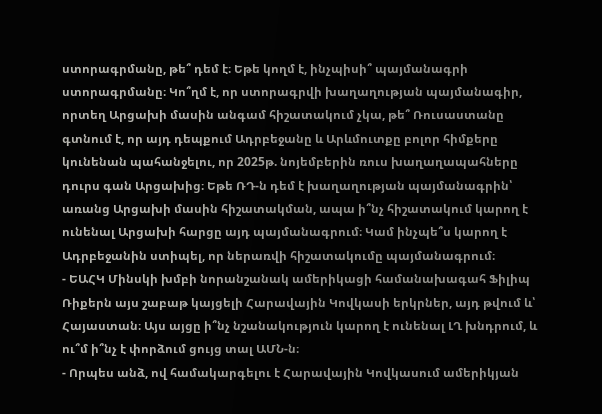ստորագրմանը, թե՞ դեմ է։ Եթե կողմ է, ինչպիսի՞ պայմանագրի ստորագրմանը։ Կո՞ղմ է, որ ստորագրվի խաղաղության պայմանագիր, որտեղ Արցախի մասին անգամ հիշատակում չկա, թե՞ Ռուսաստանը գտնում է, որ այդ դեպքում Ադրբեջանը և Արևմուտքը բոլոր հիմքերը կունենան պահանջելու, որ 2025թ. նոյեմբերին ռուս խաղաղապահները դուրս գան Արցախից։ Եթե ՌԴ-ն դեմ է խաղաղության պայմանագրին՝ առանց Արցախի մասին հիշատակման, ապա ի՞նչ հիշատակում կարող է ունենալ Արցախի հարցը այդ պայմանագրում։ Կամ ինչպե՞ս կարող է Ադրբեջանին ստիպել, որ ներառվի հիշատակումը պայմանագրում։
- ԵԱՀԿ Մինսկի խմբի նորանշանակ ամերիկացի համանախագահ Ֆիլիպ Ռիքերն այս շաբաթ կայցելի Հարավային Կովկասի երկրներ, այդ թվում և՝ Հայաստան։ Այս այցը ի՞նչ նշանակություն կարող է ունենալ ԼՂ խնդրում, և ու՞մ ի՞նչ է փորձում ցույց տալ ԱՄՆ-ն։
- Որպես անձ, ով համակարգելու է Հարավային Կովկասում ամերիկյան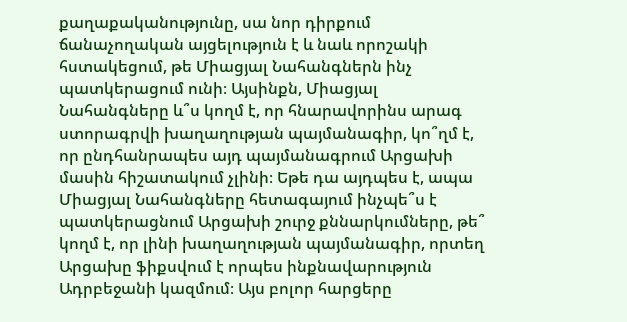քաղաքականությունը, սա նոր դիրքում ճանաչողական այցելություն է և նաև որոշակի հստակեցում, թե Միացյալ Նահանգներն ինչ պատկերացում ունի։ Այսինքն, Միացյալ Նահանգները և՞ս կողմ է, որ հնարավորինս արագ ստորագրվի խաղաղության պայմանագիր, կո՞ղմ է, որ ընդհանրապես այդ պայմանագրում Արցախի մասին հիշատակում չլինի։ Եթե դա այդպես է, ապա Միացյալ Նահանգները հետագայում ինչպե՞ս է պատկերացնում Արցախի շուրջ քննարկումները, թե՞ կողմ է, որ լինի խաղաղության պայմանագիր, որտեղ Արցախը ֆիքսվում է որպես ինքնավարություն Ադրբեջանի կազմում։ Այս բոլոր հարցերը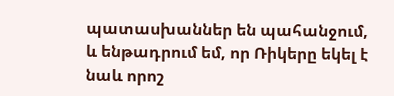պատասխաններ են պահանջում, և ենթադրում եմ, որ Ռիկերը եկել է նաև որոշ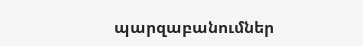պարզաբանումներ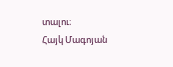տալու։
Հայկ Մագոյան